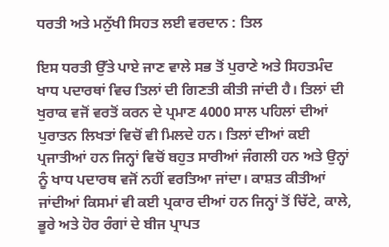ਧਰਤੀ ਅਤੇ ਮਨੁੱਖੀ ਸਿਹਤ ਲਈ ਵਰਦਾਨ : ਤਿਲ

ਇਸ ਧਰਤੀ ਉੱਤੇ ਪਾਏ ਜਾਣ ਵਾਲੇ ਸਭ ਤੋਂ ਪੁਰਾਣੇ ਅਤੇ ਸਿਹਤਮੰਦ ਖਾਧ ਪਦਾਰਥਾਂ ਵਿਚ ਤਿਲਾਂ ਦੀ ਗਿਣਤੀ ਕੀਤੀ ਜਾਂਦੀ ਹੈ। ਤਿਲਾਂ ਦੀ ਖੁਰਾਕ ਵਜੋਂ ਵਰਤੋਂ ਕਰਨ ਦੇ ਪ੍ਰਮਾਣ 4000 ਸਾਲ ਪਹਿਲਾਂ ਦੀਆਂ ਪੁਰਾਤਨ ਲਿਖਤਾਂ ਵਿਚੋਂ ਵੀ ਮਿਲਦੇ ਹਨ। ਤਿਲਾਂ ਦੀਆਂ ਕਈ ਪ੍ਰਜਾਤੀਆਂ ਹਨ ਜਿਨ੍ਹਾਂ ਵਿਚੋਂ ਬਹੁਤ ਸਾਰੀਆਂ ਜੰਗਲੀ ਹਨ ਅਤੇ ਉਨ੍ਹਾਂ ਨੂੰ ਖਾਧ ਪਦਾਰਥ ਵਜੋਂ ਨਹੀਂ ਵਰਤਿਆ ਜਾਂਦਾ। ਕਾਸ਼ਤ ਕੀਤੀਆਂ ਜਾਂਦੀਆਂ ਕਿਸਮਾਂ ਵੀ ਕਈ ਪ੍ਰਕਾਰ ਦੀਆਂ ਹਨ ਜਿਨ੍ਹਾਂ ਤੋਂ ਚਿੱਟੇ, ਕਾਲੇ, ਭੂਰੇ ਅਤੇ ਹੋਰ ਰੰਗਾਂ ਦੇ ਬੀਜ ਪ੍ਰਾਪਤ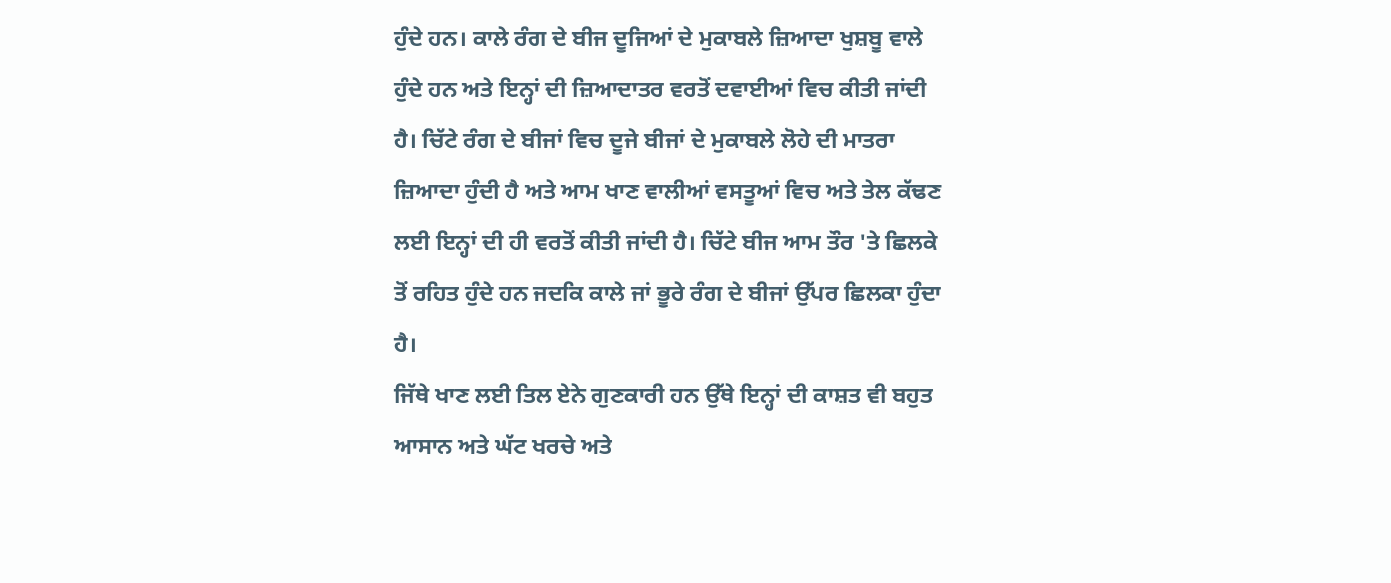ਹੁੰਦੇ ਹਨ। ਕਾਲੇ ਰੰਗ ਦੇ ਬੀਜ ਦੂਜਿਆਂ ਦੇ ਮੁਕਾਬਲੇ ਜ਼ਿਆਦਾ ਖੁਸ਼ਬੂ ਵਾਲੇ ਹੁੰਦੇ ਹਨ ਅਤੇ ਇਨ੍ਹਾਂ ਦੀ ਜ਼ਿਆਦਾਤਰ ਵਰਤੋਂ ਦਵਾਈਆਂ ਵਿਚ ਕੀਤੀ ਜਾਂਦੀ ਹੈ। ਚਿੱਟੇ ਰੰਗ ਦੇ ਬੀਜਾਂ ਵਿਚ ਦੂਜੇ ਬੀਜਾਂ ਦੇ ਮੁਕਾਬਲੇ ਲੋਹੇ ਦੀ ਮਾਤਰਾ ਜ਼ਿਆਦਾ ਹੁੰਦੀ ਹੈ ਅਤੇ ਆਮ ਖਾਣ ਵਾਲੀਆਂ ਵਸਤੂਆਂ ਵਿਚ ਅਤੇ ਤੇਲ ਕੱਢਣ ਲਈ ਇਨ੍ਹਾਂ ਦੀ ਹੀ ਵਰਤੋਂ ਕੀਤੀ ਜਾਂਦੀ ਹੈ। ਚਿੱਟੇ ਬੀਜ ਆਮ ਤੌਰ 'ਤੇ ਛਿਲਕੇ ਤੋਂ ਰਹਿਤ ਹੁੰਦੇ ਹਨ ਜਦਕਿ ਕਾਲੇ ਜਾਂ ਭੂਰੇ ਰੰਗ ਦੇ ਬੀਜਾਂ ਉੱਪਰ ਛਿਲਕਾ ਹੁੰਦਾ ਹੈ।
ਜਿੱਥੇ ਖਾਣ ਲਈ ਤਿਲ ਏਨੇ ਗੁਣਕਾਰੀ ਹਨ ਉੱਥੇ ਇਨ੍ਹਾਂ ਦੀ ਕਾਸ਼ਤ ਵੀ ਬਹੁਤ ਆਸਾਨ ਅਤੇ ਘੱਟ ਖਰਚੇ ਅਤੇ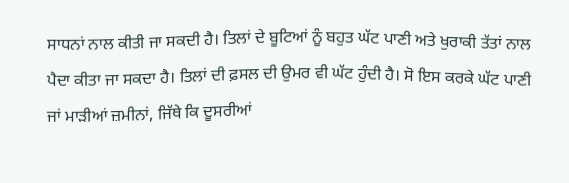ਸਾਧਨਾਂ ਨਾਲ ਕੀਤੀ ਜਾ ਸਕਦੀ ਹੈ। ਤਿਲਾਂ ਦੇ ਬੂਟਿਆਂ ਨੂੰ ਬਹੁਤ ਘੱਟ ਪਾਣੀ ਅਤੇ ਖੁਰਾਕੀ ਤੱਤਾਂ ਨਾਲ ਪੈਦਾ ਕੀਤਾ ਜਾ ਸਕਦਾ ਹੈ। ਤਿਲਾਂ ਦੀ ਫ਼ਸਲ ਦੀ ਉਮਰ ਵੀ ਘੱਟ ਹੁੰਦੀ ਹੈ। ਸੋ ਇਸ ਕਰਕੇ ਘੱਟ ਪਾਣੀ ਜਾਂ ਮਾੜੀਆਂ ਜ਼ਮੀਨਾਂ, ਜਿੱਥੇ ਕਿ ਦੂਸਰੀਆਂ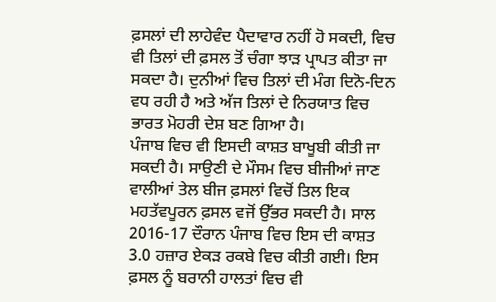ਫ਼ਸਲਾਂ ਦੀ ਲਾਹੇਵੰਦ ਪੈਦਾਵਾਰ ਨਹੀਂ ਹੋ ਸਕਦੀ, ਵਿਚ ਵੀ ਤਿਲਾਂ ਦੀ ਫ਼ਸਲ ਤੋਂ ਚੰਗਾ ਝਾੜ ਪ੍ਰਾਪਤ ਕੀਤਾ ਜਾ ਸਕਦਾ ਹੈ। ਦੁਨੀਆਂ ਵਿਚ ਤਿਲਾਂ ਦੀ ਮੰਗ ਦਿਨੋ-ਦਿਨ ਵਧ ਰਹੀ ਹੈ ਅਤੇ ਅੱਜ ਤਿਲਾਂ ਦੇ ਨਿਰਯਾਤ ਵਿਚ ਭਾਰਤ ਮੋਹਰੀ ਦੇਸ਼ ਬਣ ਗਿਆ ਹੈ।
ਪੰਜਾਬ ਵਿਚ ਵੀ ਇਸਦੀ ਕਾਸ਼ਤ ਬਾਖੂਬੀ ਕੀਤੀ ਜਾ ਸਕਦੀ ਹੈ। ਸਾਉਣੀ ਦੇ ਮੌਸਮ ਵਿਚ ਬੀਜੀਆਂ ਜਾਣ ਵਾਲੀਆਂ ਤੇਲ ਬੀਜ ਫ਼ਸਲਾਂ ਵਿਚੋਂ ਤਿਲ ਇਕ ਮਹਤੱਵਪੂਰਨ ਫ਼ਸਲ ਵਜੋਂ ਉੱਭਰ ਸਕਦੀ ਹੈ। ਸਾਲ 2016-17 ਦੌਰਾਨ ਪੰਜਾਬ ਵਿਚ ਇਸ ਦੀ ਕਾਸ਼ਤ 3.0 ਹਜ਼ਾਰ ਏਕੜ ਰਕਬੇ ਵਿਚ ਕੀਤੀ ਗਈ। ਇਸ ਫ਼ਸਲ ਨੂੰ ਬਰਾਨੀ ਹਾਲਤਾਂ ਵਿਚ ਵੀ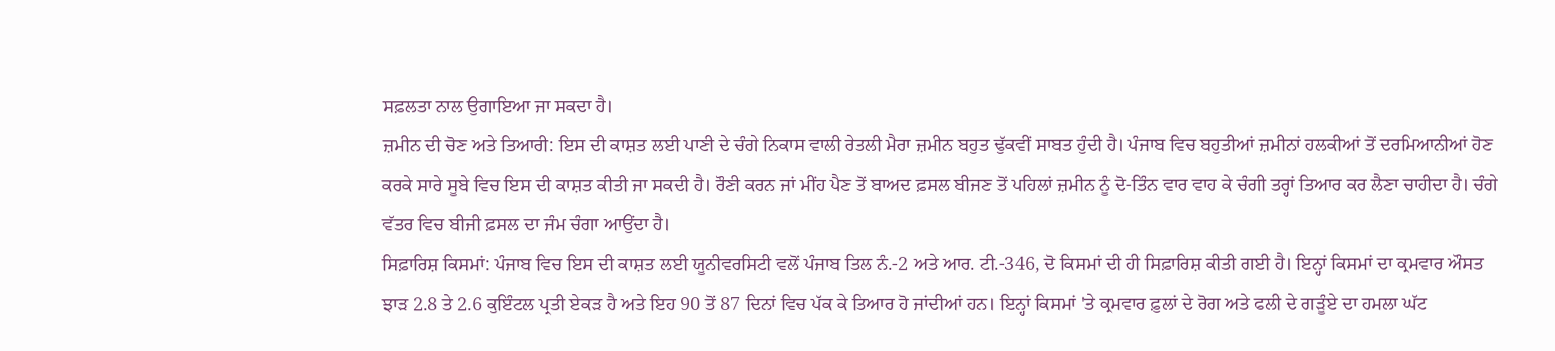ਸਫ਼ਲਤਾ ਨਾਲ ਉਗਾਇਆ ਜਾ ਸਕਦਾ ਹੈ।
ਜ਼ਮੀਨ ਦੀ ਚੋਣ ਅਤੇ ਤਿਆਰੀ: ਇਸ ਦੀ ਕਾਸ਼ਤ ਲਈ ਪਾਣੀ ਦੇ ਚੰਗੇ ਨਿਕਾਸ ਵਾਲੀ ਰੇਤਲੀ ਮੈਰਾ ਜ਼ਮੀਨ ਬਹੁਤ ਢੁੱਕਵੀਂ ਸਾਬਤ ਹੁੰਦੀ ਹੈ। ਪੰਜਾਬ ਵਿਚ ਬਹੁਤੀਆਂ ਜ਼ਮੀਨਾਂ ਹਲਕੀਆਂ ਤੋਂ ਦਰਮਿਆਨੀਆਂ ਹੋਣ ਕਰਕੇ ਸਾਰੇ ਸੂਬੇ ਵਿਚ ਇਸ ਦੀ ਕਾਸ਼ਤ ਕੀਤੀ ਜਾ ਸਕਦੀ ਹੈ। ਰੌਣੀ ਕਰਨ ਜਾਂ ਮੀਂਹ ਪੈਣ ਤੋਂ ਬਾਅਦ ਫ਼ਸਲ ਬੀਜਣ ਤੋਂ ਪਹਿਲਾਂ ਜ਼ਮੀਨ ਨੂੰ ਦੋ-ਤਿੰਨ ਵਾਰ ਵਾਹ ਕੇ ਚੰਗੀ ਤਰ੍ਹਾਂ ਤਿਆਰ ਕਰ ਲੈਣਾ ਚਾਹੀਦਾ ਹੈ। ਚੰਗੇ ਵੱਤਰ ਵਿਚ ਬੀਜੀ ਫ਼ਸਲ ਦਾ ਜੰਮ ਚੰਗਾ ਆਉਂਦਾ ਹੈ।
ਸਿਫ਼ਾਰਿਸ਼ ਕਿਸਮਾਂ: ਪੰਜਾਬ ਵਿਚ ਇਸ ਦੀ ਕਾਸ਼ਤ ਲਈ ਯੂਨੀਵਰਸਿਟੀ ਵਲੋਂ ਪੰਜਾਬ ਤਿਲ ਨੰ.-2 ਅਤੇ ਆਰ. ਟੀ.-346, ਦੋ ਕਿਸਮਾਂ ਦੀ ਹੀ ਸਿਫ਼ਾਰਿਸ਼ ਕੀਤੀ ਗਈ ਹੈ। ਇਨ੍ਹਾਂ ਕਿਸਮਾਂ ਦਾ ਕ੍ਰਮਵਾਰ ਔਸਤ ਝਾੜ 2.8 ਤੇ 2.6 ਕੁਇੰਟਲ ਪ੍ਰਤੀ ਏਕੜ ਹੈ ਅਤੇ ਇਹ 90 ਤੋਂ 87 ਦਿਨਾਂ ਵਿਚ ਪੱਕ ਕੇ ਤਿਆਰ ਹੋ ਜਾਂਦੀਆਂ ਹਨ। ਇਨ੍ਹਾਂ ਕਿਸਮਾਂ 'ਤੇ ਕ੍ਰਮਵਾਰ ਫ਼ੁਲਾਂ ਦੇ ਰੋਗ ਅਤੇ ਫਲੀ ਦੇ ਗੜੂੰਏ ਦਾ ਹਮਲਾ ਘੱਟ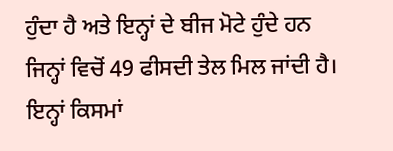ਹੁੰਦਾ ਹੈ ਅਤੇ ਇਨ੍ਹਾਂ ਦੇ ਬੀਜ ਮੋਟੇ ਹੁੰਦੇ ਹਨ ਜਿਨ੍ਹਾਂ ਵਿਚੋਂ 49 ਫੀਸਦੀ ਤੇਲ ਮਿਲ ਜਾਂਦੀ ਹੈ। ਇਨ੍ਹਾਂ ਕਿਸਮਾਂ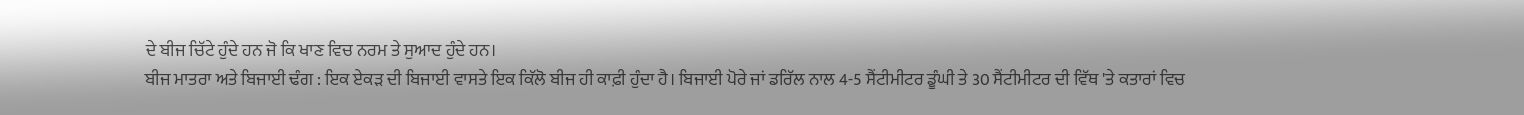ਦੇ ਬੀਜ ਚਿੱਟੇ ਹੁੰਦੇ ਹਨ ਜੋ ਕਿ ਖਾਣ ਵਿਚ ਨਰਮ ਤੇ ਸੁਆਦ ਹੁੰਦੇ ਹਨ।
ਬੀਜ ਮਾਤਰਾ ਅਤੇ ਬਿਜਾਈ ਢੰਗ : ਇਕ ਏਕੜ ਦੀ ਬਿਜਾਈ ਵਾਸਤੇ ਇਕ ਕਿੱਲੋ ਬੀਜ ਹੀ ਕਾਫ਼ੀ ਹੁੰਦਾ ਹੈ। ਬਿਜਾਈ ਪੋਰੇ ਜਾਂ ਡਰਿੱਲ ਨਾਲ 4-5 ਸੈਂਟੀਮੀਟਰ ਡੂੰਘੀ ਤੇ 30 ਸੈਂਟੀਮੀਟਰ ਦੀ ਵਿੱਥ 'ਤੇ ਕਤਾਰਾਂ ਵਿਚ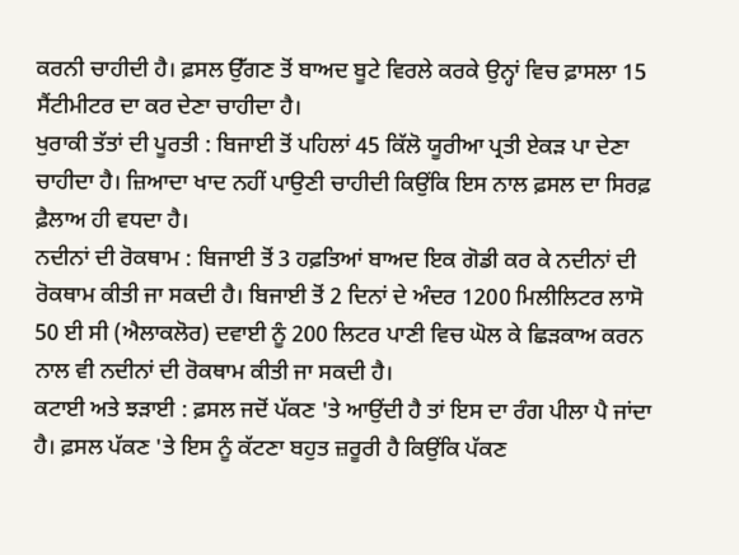ਕਰਨੀ ਚਾਹੀਦੀ ਹੈ। ਫ਼ਸਲ ਉੱਗਣ ਤੋਂ ਬਾਅਦ ਬੂਟੇ ਵਿਰਲੇ ਕਰਕੇ ਉਨ੍ਹਾਂ ਵਿਚ ਫ਼ਾਸਲਾ 15 ਸੈਂਟੀਮੀਟਰ ਦਾ ਕਰ ਦੇਣਾ ਚਾਹੀਦਾ ਹੈ।
ਖੁਰਾਕੀ ਤੱਤਾਂ ਦੀ ਪੂਰਤੀ : ਬਿਜਾਈ ਤੋਂ ਪਹਿਲਾਂ 45 ਕਿੱਲੋ ਯੂਰੀਆ ਪ੍ਰਤੀ ਏਕੜ ਪਾ ਦੇਣਾ ਚਾਹੀਦਾ ਹੈ। ਜ਼ਿਆਦਾ ਖਾਦ ਨਹੀਂ ਪਾਉਣੀ ਚਾਹੀਦੀ ਕਿਉਂਕਿ ਇਸ ਨਾਲ ਫ਼ਸਲ ਦਾ ਸਿਰਫ਼ ਫ਼ੈਲਾਅ ਹੀ ਵਧਦਾ ਹੈ।
ਨਦੀਨਾਂ ਦੀ ਰੋਕਥਾਮ : ਬਿਜਾਈ ਤੋਂ 3 ਹਫ਼ਤਿਆਂ ਬਾਅਦ ਇਕ ਗੋਡੀ ਕਰ ਕੇ ਨਦੀਨਾਂ ਦੀ ਰੋਕਥਾਮ ਕੀਤੀ ਜਾ ਸਕਦੀ ਹੈ। ਬਿਜਾਈ ਤੋਂ 2 ਦਿਨਾਂ ਦੇ ਅੰਦਰ 1200 ਮਿਲੀਲਿਟਰ ਲਾਸੋ 50 ਈ ਸੀ (ਐਲਾਕਲੋਰ) ਦਵਾਈ ਨੂੰ 200 ਲਿਟਰ ਪਾਣੀ ਵਿਚ ਘੋਲ ਕੇ ਛਿੜਕਾਅ ਕਰਨ ਨਾਲ ਵੀ ਨਦੀਨਾਂ ਦੀ ਰੋਕਥਾਮ ਕੀਤੀ ਜਾ ਸਕਦੀ ਹੈ।
ਕਟਾਈ ਅਤੇ ਝੜਾਈ : ਫ਼ਸਲ ਜਦੋਂ ਪੱਕਣ 'ਤੇ ਆਉਂਦੀ ਹੈ ਤਾਂ ਇਸ ਦਾ ਰੰਗ ਪੀਲਾ ਪੈ ਜਾਂਦਾ ਹੈ। ਫ਼ਸਲ ਪੱਕਣ 'ਤੇ ਇਸ ਨੂੰ ਕੱਟਣਾ ਬਹੁਤ ਜ਼ਰੂਰੀ ਹੈ ਕਿਉਂਕਿ ਪੱਕਣ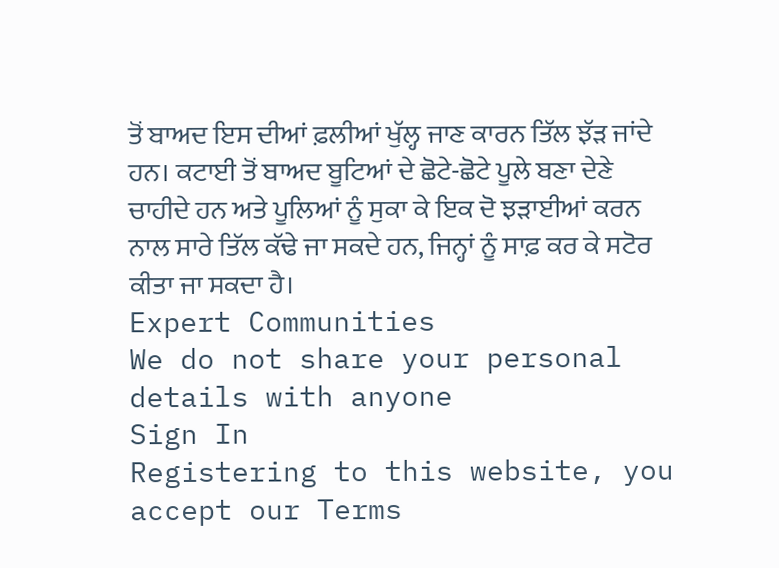ਤੋਂ ਬਾਅਦ ਇਸ ਦੀਆਂ ਫ਼ਲੀਆਂ ਖੁੱਲ੍ਹ ਜਾਣ ਕਾਰਨ ਤਿੱਲ ਝੱੜ ਜਾਂਦੇ ਹਨ। ਕਟਾਈ ਤੋਂ ਬਾਅਦ ਬੂਟਿਆਂ ਦੇ ਛੋਟੇ-ਛੋਟੇ ਪੂਲੇ ਬਣਾ ਦੇਣੇ ਚਾਹੀਦੇ ਹਨ ਅਤੇ ਪੂਲਿਆਂ ਨੂੰ ਸੁਕਾ ਕੇ ਇਕ ਦੋ ਝੜਾਈਆਂ ਕਰਨ ਨਾਲ ਸਾਰੇ ਤਿੱਲ ਕੱਢੇ ਜਾ ਸਕਦੇ ਹਨ, ਜਿਨ੍ਹਾਂ ਨੂੰ ਸਾਫ਼ ਕਰ ਕੇ ਸਟੋਰ ਕੀਤਾ ਜਾ ਸਕਦਾ ਹੈ।
Expert Communities
We do not share your personal details with anyone
Sign In
Registering to this website, you accept our Terms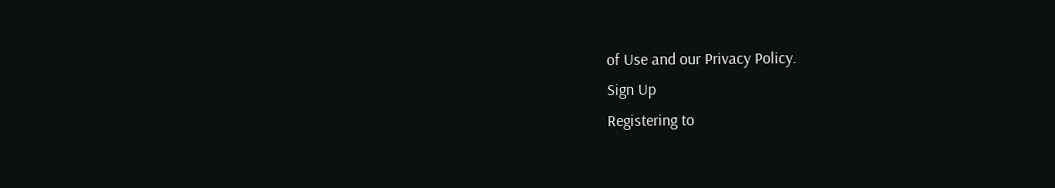of Use and our Privacy Policy.
Sign Up
Registering to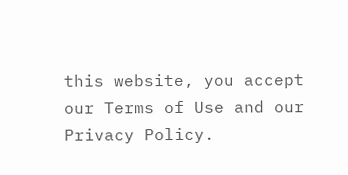this website, you accept our Terms of Use and our Privacy Policy.